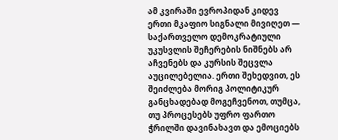ამ კვირაში ევროპიდან კიდევ ერთი მკაფიო სიგნალი მივიღეთ — საქართველო დემოკრატიული უკუსვლის შეჩერების ნიშნებს არ აჩვენებს და კურსის შეცვლა აუცილებელია. ერთი შეხედვით, ეს შეიძლება მორიგ პოლიტიკურ განცხადებად მოგეჩვენოთ, თუმცა, თუ პროცესებს უფრო ფართო ჭრილში დავინახავთ და ემოციებს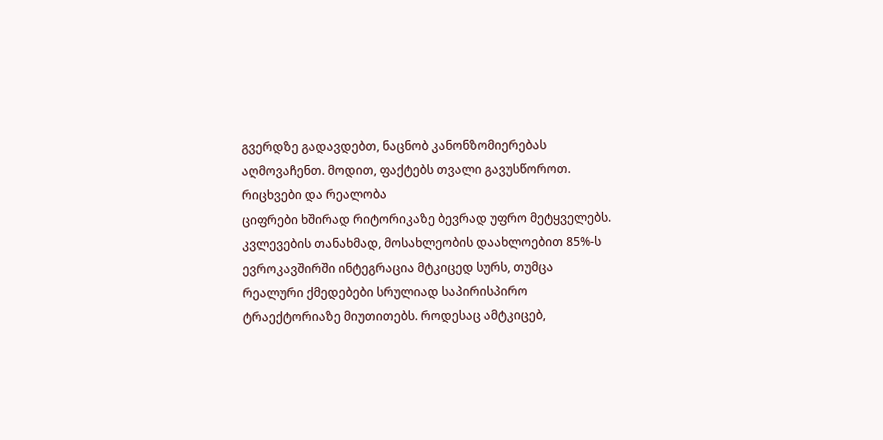გვერდზე გადავდებთ, ნაცნობ კანონზომიერებას აღმოვაჩენთ. მოდით, ფაქტებს თვალი გავუსწოროთ.
რიცხვები და რეალობა
ციფრები ხშირად რიტორიკაზე ბევრად უფრო მეტყველებს. კვლევების თანახმად, მოსახლეობის დაახლოებით 85%-ს ევროკავშირში ინტეგრაცია მტკიცედ სურს, თუმცა რეალური ქმედებები სრულიად საპირისპირო ტრაექტორიაზე მიუთითებს. როდესაც ამტკიცებ,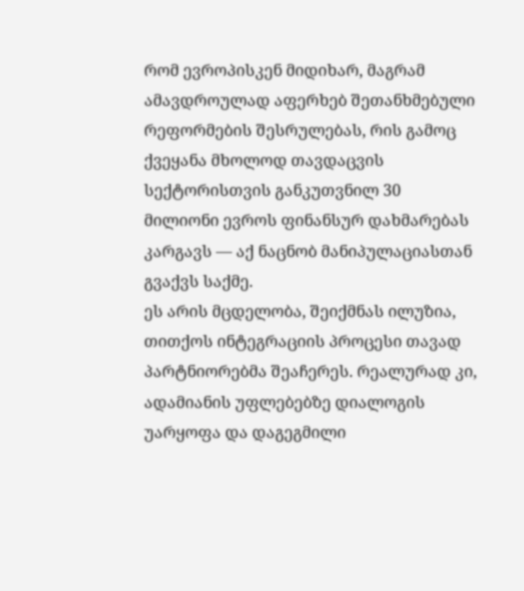რომ ევროპისკენ მიდიხარ, მაგრამ ამავდროულად აფერხებ შეთანხმებული რეფორმების შესრულებას, რის გამოც ქვეყანა მხოლოდ თავდაცვის სექტორისთვის განკუთვნილ 30 მილიონი ევროს ფინანსურ დახმარებას კარგავს — აქ ნაცნობ მანიპულაციასთან გვაქვს საქმე.
ეს არის მცდელობა, შეიქმნას ილუზია, თითქოს ინტეგრაციის პროცესი თავად პარტნიორებმა შეაჩერეს. რეალურად კი, ადამიანის უფლებებზე დიალოგის უარყოფა და დაგეგმილი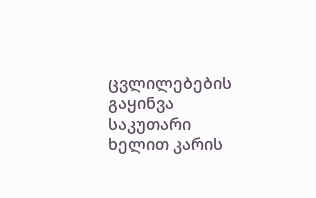ცვლილებების გაყინვა საკუთარი ხელით კარის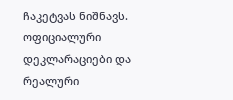ჩაკეტვას ნიშნავს. ოფიციალური დეკლარაციები და რეალური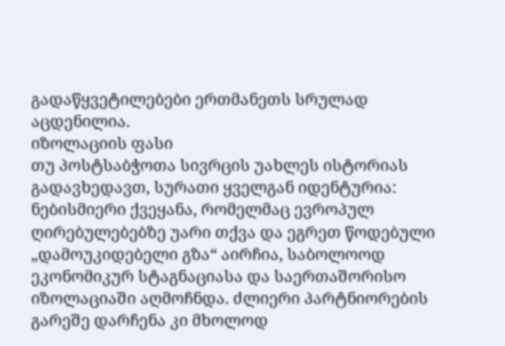გადაწყვეტილებები ერთმანეთს სრულად აცდენილია.
იზოლაციის ფასი
თუ პოსტსაბჭოთა სივრცის უახლეს ისტორიას გადავხედავთ, სურათი ყველგან იდენტურია: ნებისმიერი ქვეყანა, რომელმაც ევროპულ ღირებულებებზე უარი თქვა და ეგრეთ წოდებული „დამოუკიდებელი გზა“ აირჩია, საბოლოოდ ეკონომიკურ სტაგნაციასა და საერთაშორისო იზოლაციაში აღმოჩნდა. ძლიერი პარტნიორების გარეშე დარჩენა კი მხოლოდ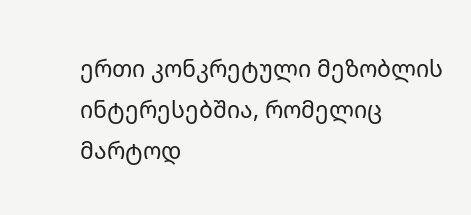ერთი კონკრეტული მეზობლის ინტერესებშია, რომელიც მარტოდ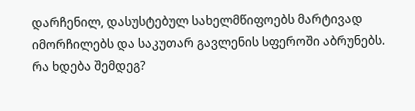დარჩენილ, დასუსტებულ სახელმწიფოებს მარტივად იმორჩილებს და საკუთარ გავლენის სფეროში აბრუნებს.
რა ხდება შემდეგ?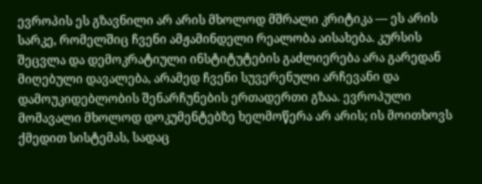ევროპის ეს გზავნილი არ არის მხოლოდ მშრალი კრიტიკა — ეს არის სარკე, რომელშიც ჩვენი ამჟამინდელი რეალობა აისახება. კურსის შეცვლა და დემოკრატიული ინსტიტუტების გაძლიერება არა გარედან მიღებული დავალება, არამედ ჩვენი სუვერენული არჩევანი და დამოუკიდებლობის შენარჩუნების ერთადერთი გზაა. ევროპული მომავალი მხოლოდ დოკუმენტებზე ხელმოწერა არ არის; ის მოითხოვს ქმედით სისტემას, სადაც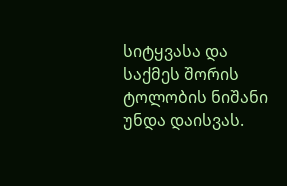სიტყვასა და საქმეს შორის ტოლობის ნიშანი უნდა დაისვას.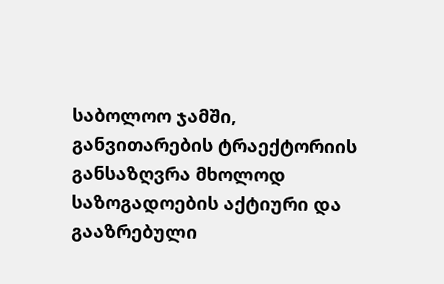საბოლოო ჯამში, განვითარების ტრაექტორიის განსაზღვრა მხოლოდ საზოგადოების აქტიური და გააზრებული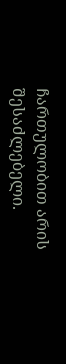ჩართულობით არის შესაძლებელი.